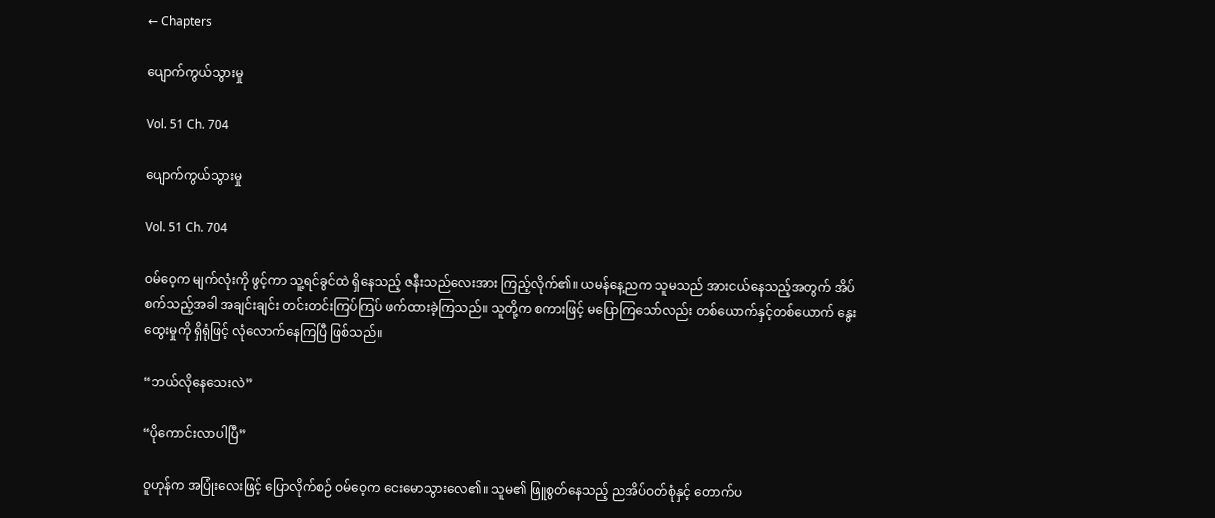← Chapters

ပျောက်ကွယ်သွားမှု

Vol. 51 Ch. 704

ပျောက်ကွယ်သွားမှု

Vol. 51 Ch. 704

ဝမ်ဝေ့က မျက်လုံးကို ဖွင့်ကာ သူ့ရင်ခွင်ထဲ ရှိနေသည့် ဇနီးသည်လေးအား ကြည့်လိုက်၏။ ယမန်နေ့ညက သူမသည် အားငယ်နေသည့်အတွက် အိပ်စက်သည့်အခါ အချင်းချင်း တင်းတင်းကြပ်ကြပ် ဖက်ထားခဲ့ကြသည်။ သူတို့က စကားဖြင့် မပြောကြသော်လည်း တစ်ယောက်နှင့်တစ်ယောက် နွေးထွေးမှုကို ရှိရုံဖြင့် လုံလောက်နေကြပြီ ဖြစ်သည်။

“ဘယ်လိုနေသေးလဲ”

“ပိုကောင်းလာပါပြီ”

ဝူဟုန်က အပြုံးလေးဖြင့် ပြောလိုက်စဉ် ဝမ်ဝေ့က ငေးမောသွားလေ၏။ သူမ၏ ဖြူစွတ်နေသည့် ညအိပ်ဝတ်စုံနှင့် တောက်ပ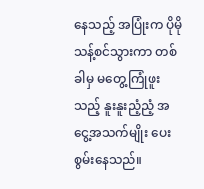နေသည့် အပြုံးက ပိုမိုသန့်စင်သွားကာ တစ်ခါမှ မတွေ့ကြုံဖူးသည့် နူးနူးညံ့ညံ့ အငွေ့အသက်မျိုး ပေးစွမ်းနေသည်။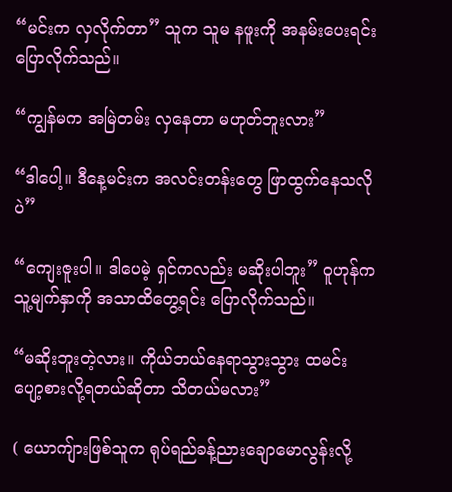“မင်းက လှလိုက်တာ” သူက သူမ နဖူးကို အနမ်းပေးရင်းပြောလိုက်သည်။

“ကျွန်မက အမြဲတမ်း လှနေတာ မဟုတ်ဘူးလား”

“ဒါပေါ့။ ဒီနေ့မင်းက အလင်းတန်းတွေ ဖြာထွက်နေသလိုပဲ”

“ကျေးဇူးပါ။ ဒါပေမဲ့ ရှင်ကလည်း မဆိုးပါဘူး” ဝူဟုန်က သူ့မျက်နှာကို အသာထိတွေ့ရင်း ပြောလိုက်သည်။

“မဆိုးဘူးတဲ့လား။ ကိုယ်ဘယ်နေရာသွားသွား ထမင်းပျော့စားလို့ရတယ်ဆိုတာ သိတယ်မလား”

( ယောကျ်ားဖြစ်သူက ရုပ်ရည်ခန့်ညားချောမောလွန်းလို့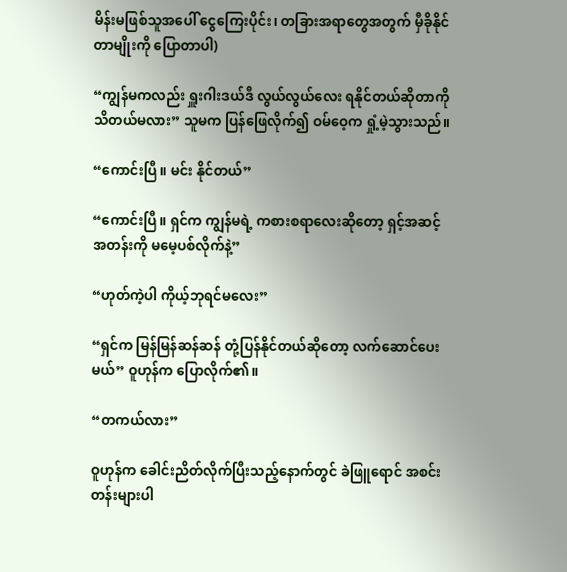မိန်းမဖြစ်သူအပေါ် ငွေကြေးပိုင်း၊ တခြားအရာတွေအတွက် မှီခိုနိုင်တာမျိုးကို ပြောတာပါ)

“ကျွန်မကလည်း ရှူးဂါးဒယ်ဒီ လွယ်လွယ်လေး ရနိုင်တယ်ဆိုတာကို သိတယ်မလား” သူမက ပြန်ဖြေလိုက်၍ ဝမ်ဝေ့က ရှုံ့မဲ့သွားသည်။

“ကောင်းပြီ။ မင်း နိုင်တယ်”

“ကောင်းပြီ။ ရှင်က ကျွန်မရဲ့ ကစားစရာလေးဆိုတော့ ရှင့်အဆင့်အတန်းကို မမေ့ပစ်လိုက်နဲ့”

“ဟုတ်ကဲ့ပါ ကိုယ့်ဘုရင်မလေး”

“ရှင်က မြန်မြန်ဆန်ဆန် တုံ့ပြန်နိုင်တယ်ဆိုတော့ လက်ဆောင်ပေးမယ်” ဝူဟုန်က ပြောလိုက်၏။

“တကယ်လား”

ဝူဟုန်က ခေါင်းညိတ်လိုက်ပြီးသည့်နောက်တွင် ခဲဖြူရောင် အစင်းတန်းများပါ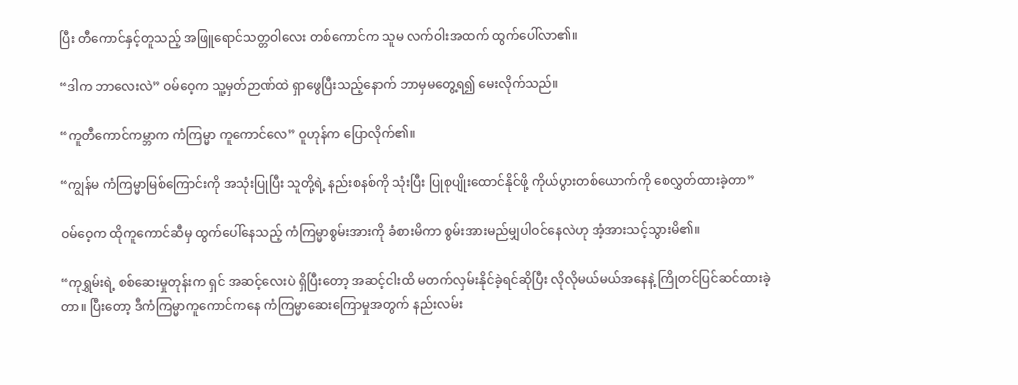ပြီး တီကောင်နှင့်တူသည့် အဖြူရောင်သတ္တဝါလေး တစ်ကောင်က သူမ လက်ဝါးအထက် ထွက်ပေါ်လာ၏။

“ဒါက ဘာလေးလဲ” ဝမ်ဝေ့က သူ့မှတ်ဉာဏ်ထဲ ရှာဖွေပြီးသည့်နောက် ဘာမှမတွေ့ရ၍ မေးလိုက်သည်။

“ကူတီကောင်ကမ္ဘာက ကံကြမ္မာ ကူကောင်လေ” ဝူဟုန်က ပြောလိုက်၏။

“ကျွန်မ ကံကြမ္မာမြစ်ကြောင်းကို အသုံးပြုပြီး သူတို့ရဲ့ နည်းစနစ်ကို သုံးပြီး ပြုစုပျိုးထောင်နိုင်ဖို့ ကိုယ်ပွားတစ်ယောက်ကို စေလွှတ်ထားခဲ့တာ”

ဝမ်ဝေ့က ထိုကူကောင်ဆီမှ ထွက်ပေါ်နေသည့် ကံကြမ္မာစွမ်းအားကို ခံစားမိကာ စွမ်းအားမည်မျှပါဝင်နေလဲဟု အံ့အားသင့်သွားမိ၏။

“ကုရွှမ်းရဲ့ စစ်ဆေးမှုတုန်းက ရှင် အဆင့်လေးပဲ ရှိပြီးတော့ အဆင့်ငါးထိ မတက်လှမ်းနိုင်ခဲ့ရင်ဆိုပြီး လိုလိုမယ်မယ်အနေနဲ့ ကြိုတင်ပြင်ဆင်ထားခဲ့တာ။ ပြီးတော့ ဒီကံကြမ္မာကူကောင်ကနေ ကံကြမ္မာဆေးကြောမှုအတွက် နည်းလမ်း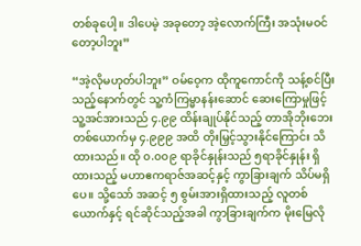တစ်ခုပေါ့။ ဒါပေမဲ့ အခုတော့ အဲ့လောက်ကြီး အသုံးမဝင်တော့ပါဘူး”

“အဲ့လိုမဟုတ်ပါဘူး” ဝမ်ဝေ့က ထိုကူကောင်ကို သန့်စင်ပြီးသည့်နောက်တွင် သူ့ကံကြမ္မာနန်းဆောင် ဆေးကြောမှုဖြင့် သူ့အင်အားသည် ၄.၉၉ ထိန်းချုပ်နိုင်သည့် တာအိုဘိုးဘေးတစ်ယောက်မှ ၄.၉၉၉ အထိ တိုးမြှင့်သွားနိုင်ကြောင်း သိထားသည်။ ထို ၀.၀၀၉ ရာခိုင်နှုန်းသည် ၅ရာခိုင်နှုန်း ရှိထားသည့် မဟာဧကရာဇ်အဆင့်နှင့် ကွာခြားချက် သိပ်မရှိပေ။ သို့သော် အဆင့် ၅ စွမ်းအားရှိထားသည့် လူတစ်ယောက်နှင့် ရင်ဆိုင်သည့်အခါ ကွာခြားချက်က မိုးမြေလို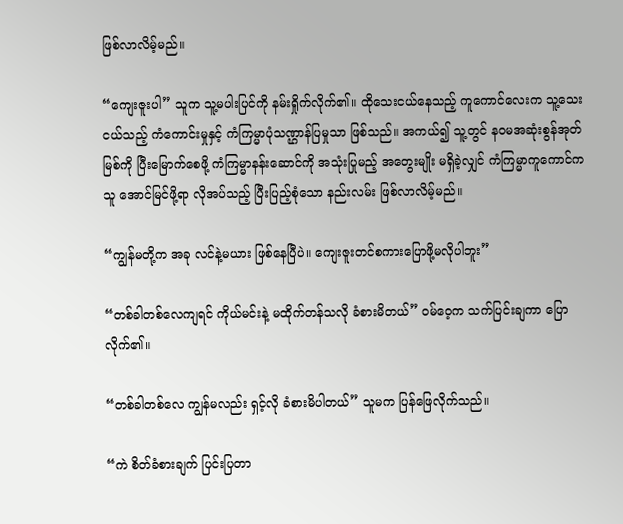ဖြစ်လာလိမ့်မည်။

“ကျေးဇူးပါ” သူက သူ့မပါးပြင်ကို နမ်းရှိုက်လိုက်၏။ ထိုသေးငယ်နေသည့် ကူကောင်လေးက သူ့သေးငယ်သည့် ကံကောင်းမှုနှင့် ကံကြမ္မာပုံသဏ္ဌာန်ပြမှုသာ ဖြစ်သည်။ အကယ်၍ သူ့တွင် နဝမအဆုံးစွန်အုတ်မြစ်ကို ပြီးမြောက်စေဖို့ ကံကြမ္မာနန်းဆောင်ကို အသုံးပြုမည့် အတွေးမျိုး မရှိခဲ့လျှင် ကံကြမ္မာကူကောင်က သူ အောင်မြင်ဖို့ရာ လိုအပ်သည့် ပြီးပြည့်စုံသော နည်းလမ်း ဖြစ်လာလိမ့်မည်။

“ကျွန်မတို့က အခု လင်နဲ့မယား ဖြစ်နေပြီပဲ။ ကျေးဇူးတင်စကားပြောဖို့မလိုပါဘူး”

“တစ်ခါတစ်လေကျရင် ကိုယ်မင်းနဲ့ မထိုက်တန်သလို ခံစားမိတယ်” ဝမ်ဝေ့က သက်ပြင်းချကာ ပြောလိုက်၏။

“တစ်ခါတစ်လေ ကျွန်မလည်း ရှင့်လို ခံစားမိပါတယ်” သူမက ပြန်ဖြေလိုက်သည်။

“ကဲ စိတ်ခံစားချက် ပြင်းပြတာ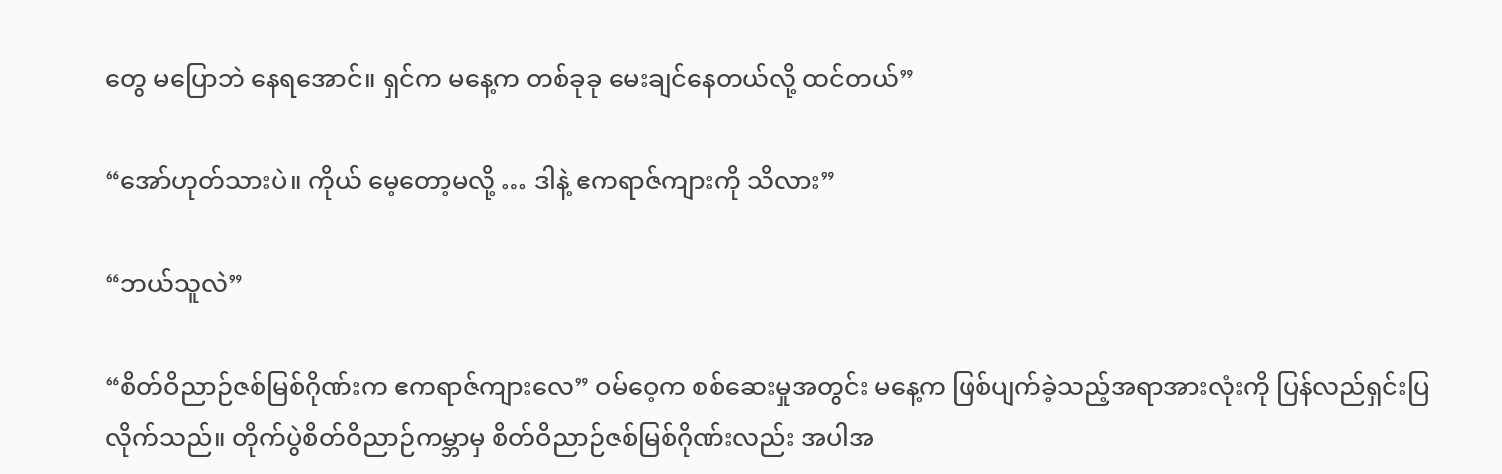တွေ မပြောဘဲ နေရအောင်။ ရှင်က မနေ့က တစ်ခုခု မေးချင်နေတယ်လို့ ထင်တယ်”

“အော်ဟုတ်သားပဲ။ ကိုယ် မေ့တော့မလို့ … ဒါနဲ့ ဧကရာဇ်ကျားကို သိလား”

“ဘယ်သူလဲ”

“စိတ်ဝိညာဉ်ဇစ်မြစ်ဂိုဏ်းက ဧကရာဇ်ကျားလေ” ဝမ်ဝေ့က စစ်ဆေးမှုအတွင်း မနေ့က ဖြစ်ပျက်ခဲ့သည့်အရာအားလုံးကို ပြန်လည်ရှင်းပြလိုက်သည်။ တိုက်ပွဲစိတ်ဝိညာဉ်ကမ္ဘာမှ စိတ်ဝိညာဉ်ဇစ်မြစ်ဂိုဏ်းလည်း အပါအ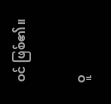ဝင် ဖြစ်၏။

ဝူ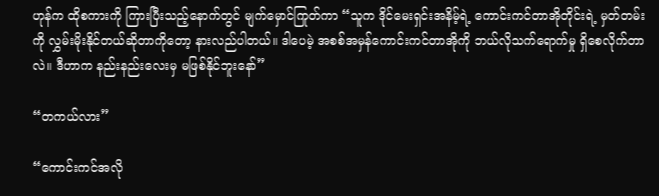ဟုန်က ထိုစကားကို ကြားပြီးသည့်နောက်တွင် မျက်မှောင်ကြုတ်ကာ “သူက ဒိုင်မေးရှင်းအနိမ့်ရဲ့ ကောင်းကင်တာအိုတိုင်းရဲ့ မှတ်တမ်းကို လွှမ်းမိုးနိုင်တယ်ဆိုတာကိုတော့ နားလည်ပါတယ်။ ဒါပေမဲ့ အစစ်အမှန်ကောင်းကင်တာအိုကို ဘယ်လိုသက်ရောက်မှု ရှိစေလိုက်တာလဲ။ ဒီဟာက နည်းနည်းလေးမှ မဖြစ်နိုင်ဘူးနော်”

“တကယ်လား”

“ကောင်းကင်အလို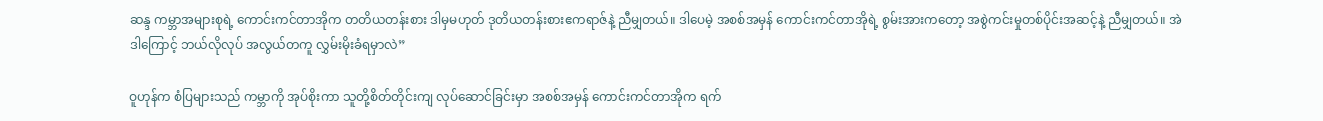ဆန္ဒ ကမ္ဘာအများစုရဲ့ ကောင်းကင်တာအိုက တတိယတန်းစား ဒါမှမဟုတ် ဒုတိယတန်းစားဧကရာဇ်နဲ့ ညီမျှတယ်။ ဒါပေမဲ့ အစစ်အမှန် ကောင်းကင်တာအိုရဲ့ စွမ်းအားကတော့ အစွဲကင်းမှုတစ်ပိုင်းအဆင့်နဲ့ ညီမျှတယ်။ အဲဒါကြောင့် ဘယ်လိုလုပ် အလွယ်တကူ လွှမ်းမိုးခံရမှာလဲ”

ဝူဟုန်က စံပြများသည် ကမ္ဘာကို အုပ်စိုးကာ သူတို့စိတ်တိုင်းကျ လုပ်ဆောင်ခြင်းမှာ အစစ်အမှန် ကောင်းကင်တာအိုက ရက်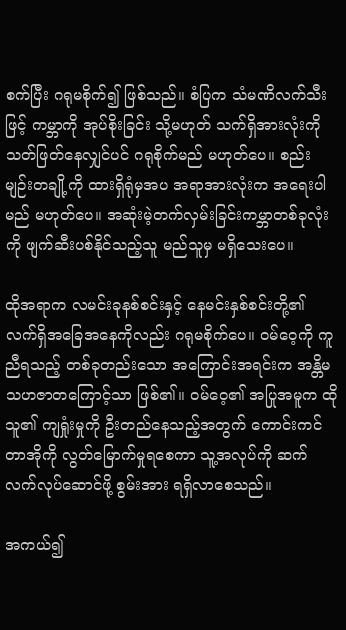စက်ပြီး ဂရုမစိုက်၍ ဖြစ်သည်။ စံပြက သံမဏိလက်သီးဖြင့် ကမ္ဘာကို အုပ်စိုးခြင်း သို့မဟုတ် သက်ရှိအားလုံးကို သတ်ဖြတ်နေလျှင်ပင် ဂရုစိုက်မည် မဟုတ်ပေ။ စည်းမျဉ်းတချို့ကို ထားရှိရုံမှအပ အရာအားလုံးက အရေးပါမည် မဟုတ်ပေ။ အဆုံးမဲ့တက်လှမ်းခြင်းကမ္ဘာတစ်ခုလုံးကို ဖျက်ဆီးပစ်နိုင်သည့်သူ မည်သူမှ မရှိသေးပေ။

ထိုအရာက လမင်းခုနစ်စင်းနှင့် နေမင်းနှစ်စင်းတို့၏ လက်ရှိအခြေအနေကိုလည်း ဂရုမစိုက်ပေ။ ဝမ်ဝေ့ကို ကူညီရသည့် တစ်ခုတည်းသော အကြောင်းအရင်းက အန္တိမသဟဇာတကြောင့်သာ ဖြစ်၏။ ဝမ်ဝေ့၏ အပြုအမူက ထိုသူ၏ ကျရှုံးမှုကို ဦးတည်နေသည့်အတွက် ကောင်းကင်တာအိုကို လွတ်မြောက်မှုရစေကာ သူ့အလုပ်ကို ဆက်လက်လုပ်ဆောင်ဖို့ စွမ်းအား ရရှိလာစေသည်။

အကယ်၍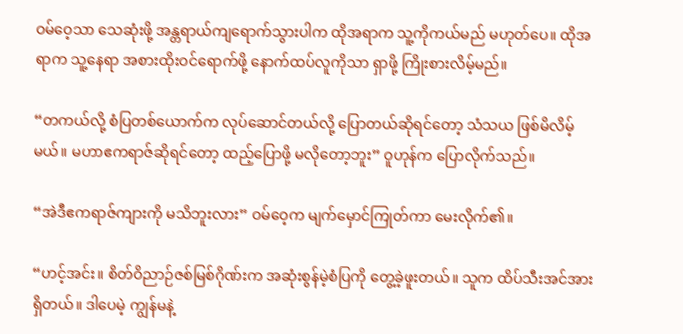ဝမ်ဝေ့သာ သေဆုံးဖို့ အန္တရာယ်ကျရောက်သွားပါက ထိုအရာက သူ့ကိုကယ်မည် မဟုတ်ပေ။ ထိုအရာက သူ့နေရာ အစားထိုးဝင်ရောက်ဖို့ နောက်ထပ်လူကိုသာ ရှာဖို့ ကြိုးစားလိမ့်မည်။

“တကယ်လို့ စံပြတစ်ယောက်က လုပ်ဆောင်တယ်လို့ ပြောတယ်ဆိုရင်တော့ သံသယ ဖြစ်မိလိမ့်မယ်။ မဟာဧကရာဇ်ဆိုရင်တော့ ထည့်ပြောဖို့ မလိုတော့ဘူး” ဝူဟုန်က ပြောလိုက်သည်။

“အဲဒီဧကရာဇ်ကျားကို မသိဘူးလား” ဝမ်ဝေ့က မျက်မှောင်ကြုတ်ကာ မေးလိုက်၏။

“ဟင့်အင်း။ စိတ်ဝိညာဉ်ဇစ်မြစ်ဂိုဏ်းက အဆုံးစွန်မဲ့စံပြကို တွေ့ခဲ့ဖူးတယ်။ သူက ထိပ်သီးအင်အား ရှိတယ်။ ဒါပေမဲ့ ကျွန်မနဲ့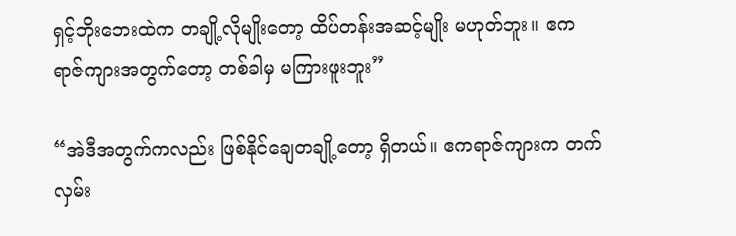ရှင့်ဘိုးဘေးထဲက တချို့လိုမျိုးတော့ ထိပ်တန်းအဆင့်မျိုး မဟုတ်ဘူး။ ဧကရာဇ်ကျားအတွက်တော့ တစ်ခါမှ မကြားဖူးဘူး”

“အဲဒီအတွက်ကလည်း ဖြစ်နိုင်ချေတချို့တော့ ရှိတယ်။ ဧကရာဇ်ကျားက တက်လှမ်း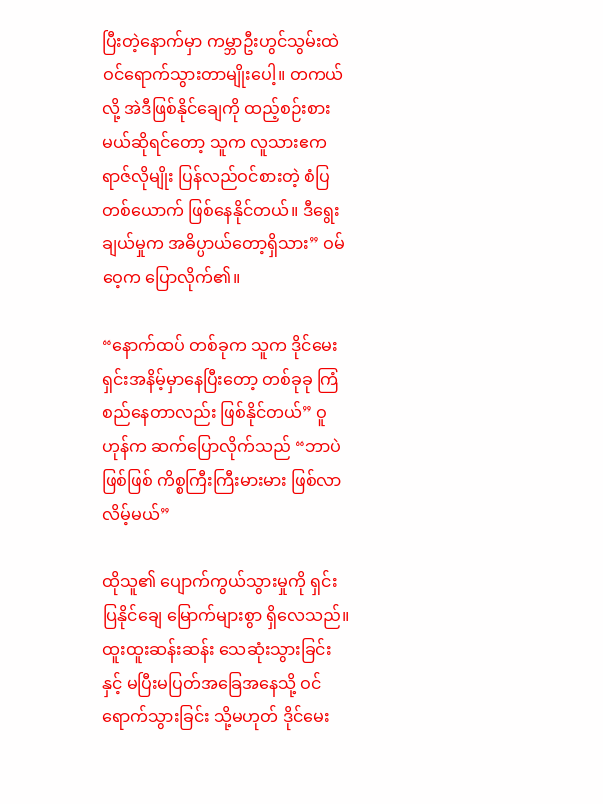ပြီးတဲ့နောက်မှာ ကမ္ဘာဦးဟွင်သွမ်းထဲ ဝင်ရောက်သွားတာမျိုးပေါ့။ တကယ်လို့ အဲဒီဖြစ်နိုင်ချေကို ထည့်စဉ်းစားမယ်ဆိုရင်တော့ သူက လူသားဧကရာဇ်လိုမျိုး ပြန်လည်ဝင်စားတဲ့ စံပြတစ်ယောက် ဖြစ်နေနိုင်တယ်။ ဒီရွေးချယ်မှုက အဓိပ္ပာယ်တော့ရှိသား” ဝမ်ဝေ့က ပြောလိုက်၏။

“နောက်ထပ် တစ်ခုက သူက ဒိုင်မေးရှင်းအနိမ့်မှာနေပြီးတော့ တစ်ခုခု ကြံစည်နေတာလည်း ဖြစ်နိုင်တယ်” ဝူဟုန်က ဆက်ပြောလိုက်သည် “ဘာပဲဖြစ်ဖြစ် ကိစ္စကြီးကြီးမားမား ဖြစ်လာလိမ့်မယ်”

ထိုသူ၏ ပျောက်ကွယ်သွားမှုကို ရှင်းပြနိုင်ချေ မြောက်များစွာ ရှိလေသည်။ ထူးထူးဆန်းဆန်း သေဆုံးသွားခြင်းနှင့် မပြီးမပြတ်အခြေအနေသို့ ဝင်ရောက်သွားခြင်း သို့မဟုတ် ဒိုင်မေး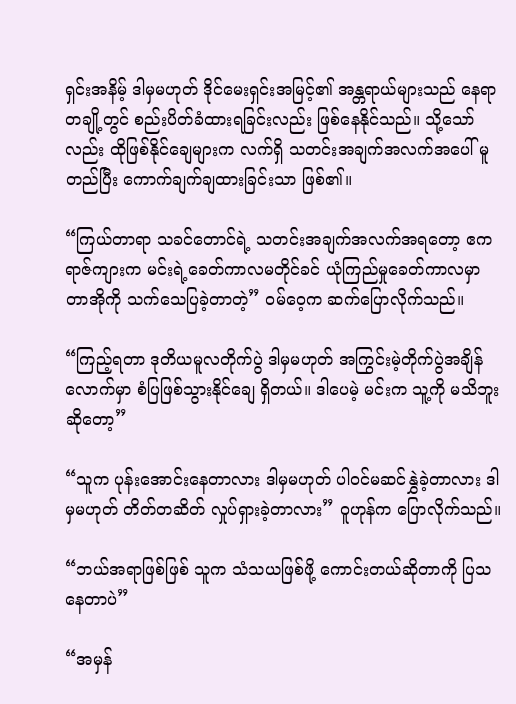ရှင်းအနိမ့် ဒါမှမဟုတ် ဒိုင်မေးရှင်းအမြင့်၏ အန္တရာယ်များသည် နေရာတချို့တွင် စည်းပိတ်ခံထားရခြင်းလည်း ဖြစ်နေနိုင်သည်။ သို့သော်လည်း ထိုဖြစ်နိုင်ချေများက လက်ရှိ သတင်းအချက်အလက်အပေါ် မူတည်ပြီး ကောက်ချက်ချထားခြင်းသာ ဖြစ်၏။

“ကြယ်တာရာ သခင်တောင်ရဲ့ သတင်းအချက်အလက်အရတော့ ဧကရာဇ်ကျားက မင်းရဲ့ခေတ်ကာလမတိုင်ခင် ယုံကြည်မှုခေတ်ကာလမှာ တာအိုကို သက်သေပြခဲ့တာတဲ့” ဝမ်ဝေ့က ဆက်ပြောလိုက်သည်။

“ကြည့်ရတာ ဒုတိယမူလတိုက်ပွဲ ဒါမှမဟုတ် အကြွင်းမဲ့တိုက်ပွဲအချိန်လောက်မှာ စံပြဖြစ်သွားနိုင်ချေ ရှိတယ်။ ဒါပေမဲ့ မင်းက သူ့ကို မသိဘူးဆိုတော့”

“သူက ပုန်းအောင်းနေတာလား ဒါမှမဟုတ် ပါဝင်မဆင်နွှဲခဲ့တာလား ဒါမှမဟုတ် တိတ်တဆိတ် လှုပ်ရှားခဲ့တာလား” ဝူဟုန်က ပြောလိုက်သည်။

“ဘယ်အရာဖြစ်ဖြစ် သူက သံသယဖြစ်ဖို့ ကောင်းတယ်ဆိုတာကို ပြသနေတာပဲ”

“အမှန်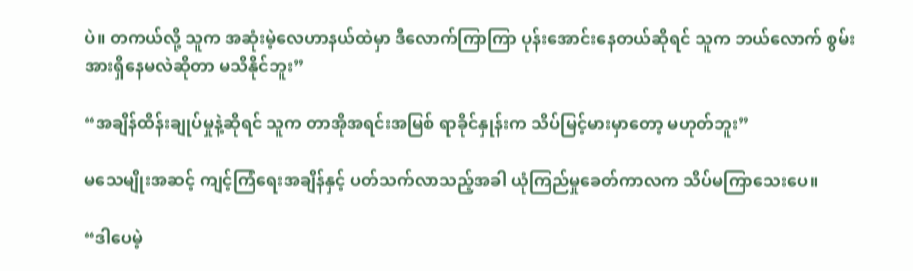ပဲ။ တကယ်လို့ သူက အဆုံးမဲ့လေဟာနယ်ထဲမှာ ဒီလောက်ကြာကြာ ပုန်းအောင်းနေတယ်ဆိုရင် သူက ဘယ်လောက် စွမ်းအားရှိနေမလဲဆိုတာ မသိနိုင်ဘူး”

“အချိန်ထိန်းချုပ်မှုနဲ့ဆိုရင် သူက တာအိုအရင်းအမြစ် ရာခိုင်နှုန်းက သိပ်မြင့်မားမှာတော့ မဟုတ်ဘူး”

မသေမျိုးအဆင့် ကျင့်ကြံရေးအချိန်နှင့် ပတ်သက်လာသည့်အခါ ယုံကြည်မှုခေတ်ကာလက သိပ်မကြာသေးပေ။

“ဒါပေမဲ့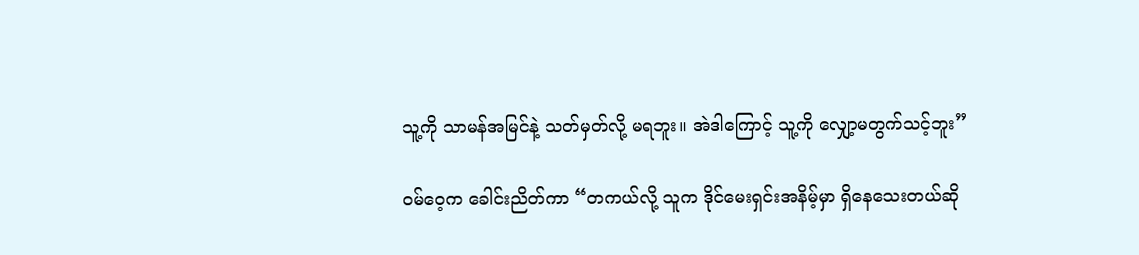သူ့ကို သာမန်အမြင်နဲ့ သတ်မှတ်လို့ မရဘူး။ အဲဒါကြောင့် သူ့ကို လျှော့မတွက်သင့်ဘူး”

ဝမ်ဝေ့က ခေါင်းညိတ်ကာ “တကယ်လို့ သူက ဒိုင်မေးရှင်းအနိမ့်မှာ ရှိနေသေးတယ်ဆို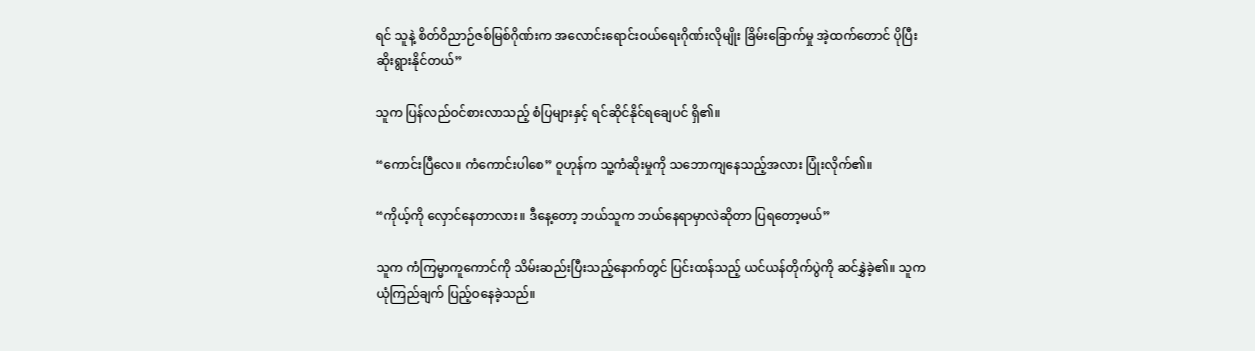ရင် သူနဲ့ စိတ်ဝိညာဉ်ဇစ်မြစ်ဂိုဏ်းက အလောင်းရောင်းဝယ်ရေးဂိုဏ်းလိုမျိုး ခြိမ်းခြောက်မှု အဲ့ထက်တောင် ပိုပြီး ဆိုးရွားနိုင်တယ်”

သူက ပြန်လည်ဝင်စားလာသည့် စံပြများနှင့် ရင်ဆိုင်နိုင်ရချေပင် ရှိ၏။

“ကောင်းပြီလေ။ ကံကောင်းပါစေ” ဝူဟုန်က သူ့ကံဆိုးမှုကို သဘောကျနေသည့်အလား ပြုံးလိုက်၏။

“ကိုယ့်ကို လှောင်နေတာလား။ ဒီနေ့တော့ ဘယ်သူက ဘယ်နေရာမှာလဲဆိုတာ ပြရတော့မယ်”

သူက ကံကြမ္မာကူကောင်ကို သိမ်းဆည်းပြီးသည့်နောက်တွင် ပြင်းထန်သည့် ယင်ယန်တိုက်ပွဲကို ဆင်နွှဲခဲ့၏။ သူက ယုံကြည်ချက် ပြည့်ဝနေခဲ့သည်။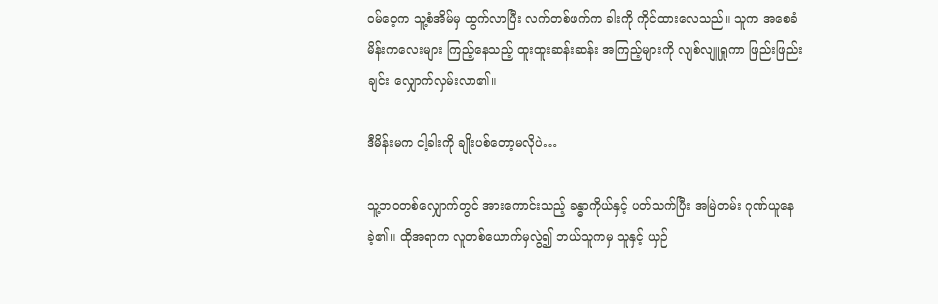ဝမ်ဝေ့က သူ့စံအိမ်မှ ထွက်လာပြီး လက်တစ်ဖက်က ခါးကို ကိုင်ထားလေသည်။ သူက အစေခံမိန်းကလေးများ ကြည့်နေသည့် ထူးထူးဆန်းဆန်း အကြည့်များကို လျစ်လျူရှုကာ ဖြည်းဖြည်းချင်း လျှောက်လှမ်းလာ၏။

ဒီမိန်းမက ငါ့ခါးကို ချိုးပစ်တော့မလိုပဲ…

သူ့ဘဝတစ်လျှောက်တွင် အားကောင်းသည့် ခန္ဓာကိုယ်နှင့် ပတ်သက်ပြီး အမြဲတမ်း ဂုဏ်ယူနေခဲ့၏။ ထိုအရာက လူတစ်ယောက်မှလွဲ၍ ဘယ်သူကမှ သူနှင့် ယှဉ်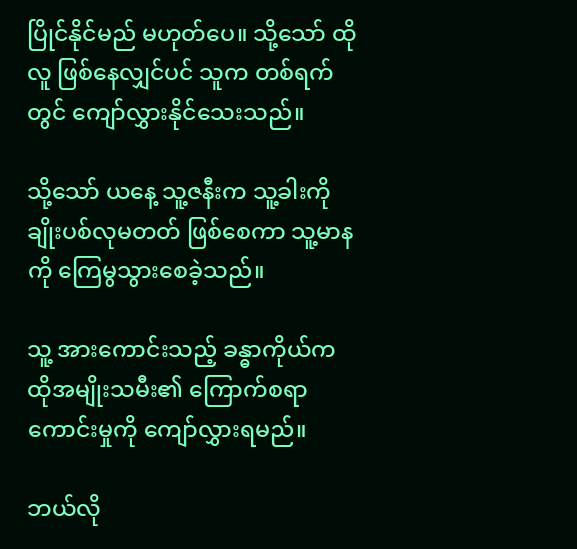ပြိုင်နိုင်မည် မဟုတ်ပေ။ သို့သော် ထိုလူ ဖြစ်နေလျှင်ပင် သူက တစ်ရက်တွင် ကျော်လွှားနိုင်သေးသည်။

သို့သော် ယနေ့ သူ့ဇနီးက သူ့ခါးကို ချိုးပစ်လုမတတ် ဖြစ်စေကာ သူ့မာနကို ကြေမွသွားစေခဲ့သည်။

သူ့ အားကောင်းသည့် ခန္ဓာကိုယ်က ထိုအမျိုးသမီး၏ ကြောက်စရာကောင်းမှုကို ကျော်လွှားရမည်။

ဘယ်လို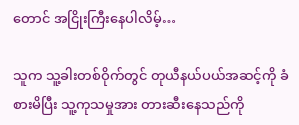တောင် အငြိုးကြီးနေပါလိမ့်…

သူက သူ့ခါးတစ်ဝိုက်တွင် တုယီနယ်ပယ်အဆင့်ကို ခံစားမိပြီး သူ့ကုသမှုအား တားဆီးနေသည်ကို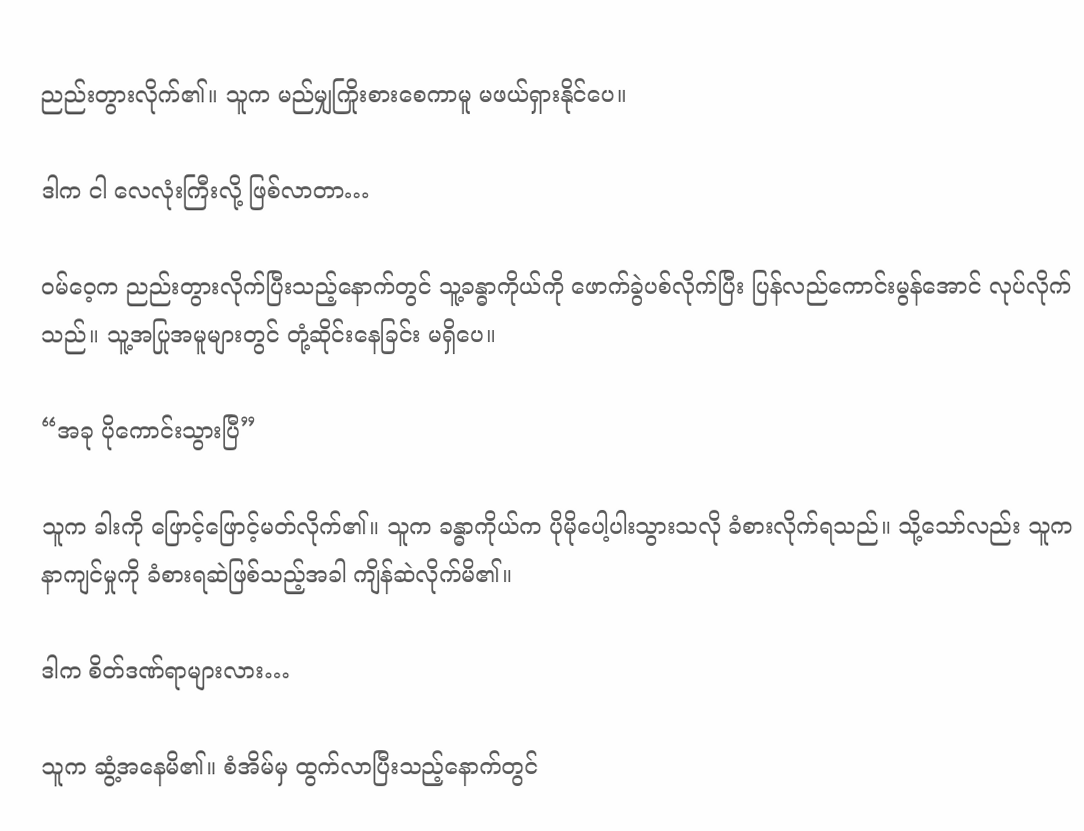ညည်းတွားလိုက်၏။ သူက မည်မျှကြိုးစားစေကာမူ မဖယ်ရှားနိုင်ပေ။

ဒါက ငါ လေလုံးကြီးလို့ ဖြစ်လာတာ…

ဝမ်ဝေ့က ညည်းတွားလိုက်ပြီးသည့်နောက်တွင် သူ့ခန္ဓာကိုယ်ကို ဖောက်ခွဲပစ်လိုက်ပြီး ပြန်လည်ကောင်းမွန်အောင် လုပ်လိုက်သည်။ သူ့အပြုအမူများတွင် တုံ့ဆိုင်းနေခြင်း မရှိပေ။

“အခု ပိုကောင်းသွားပြီ”

သူက ခါးကို ဖြောင့်ဖြောင့်မတ်လိုက်၏။ သူက ခန္ဓာကိုယ်က ပိုမိုပေါ့ပါးသွားသလို ခံစားလိုက်ရသည်။ သို့သော်လည်း သူက နာကျင်မှုကို ခံစားရဆဲဖြစ်သည့်အခါ ကျိန်ဆဲလိုက်မိ၏။

ဒါက စိတ်ဒဏ်ရာများလား…

သူက ဆွံ့အနေမိ၏။ စံအိမ်မှ ထွက်လာပြီးသည့်နောက်တွင်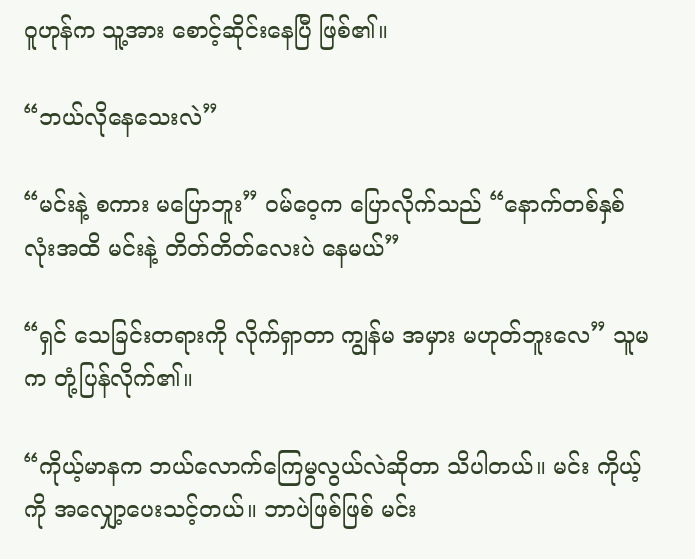ဝူဟုန်က သူ့အား စောင့်ဆိုင်းနေပြီ ဖြစ်၏။

“ဘယ်လိုနေသေးလဲ”

“မင်းနဲ့ စကား မပြောဘူး” ဝမ်ဝေ့က ပြောလိုက်သည် “နောက်တစ်နှစ်လုံးအထိ မင်းနဲ့ တိတ်တိတ်လေးပဲ နေမယ်”

“ရှင် သေခြင်းတရားကို လိုက်ရှာတာ ကျွန်မ အမှား မဟုတ်ဘူးလေ” သူမက တုံ့ပြန်လိုက်၏။

“ကိုယ့်မာနက ဘယ်လောက်ကြေမွလွယ်လဲဆိုတာ သိပါတယ်။ မင်း ကိုယ့်ကို အလျှော့ပေးသင့်တယ်။ ဘာပဲဖြစ်ဖြစ် မင်း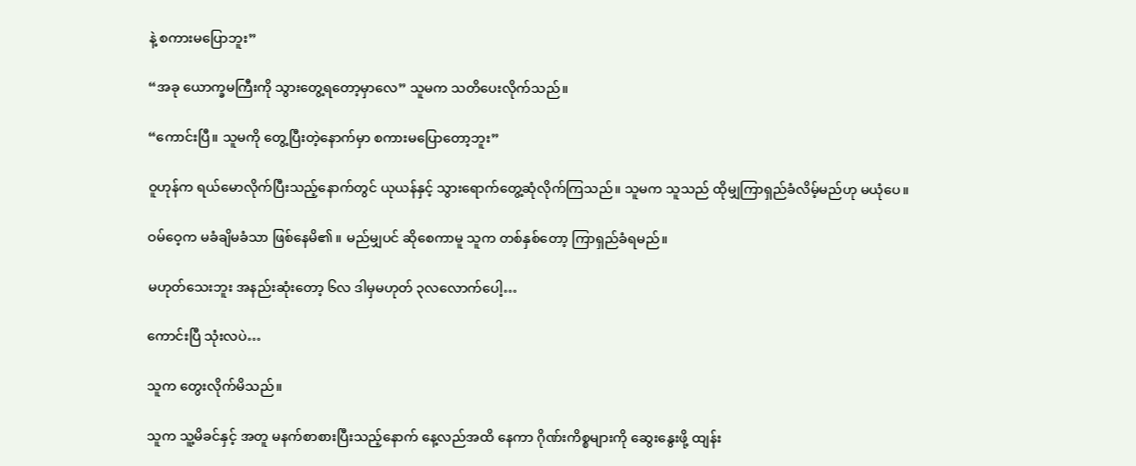နဲ့ စကားမပြောဘူး”

“အခု ယောက္ခမကြီးကို သွားတွေ့ရတော့မှာလေ” သူမက သတိပေးလိုက်သည်။

“ကောင်းပြီ။ သူမကို တွေ့ပြီးတဲ့နောက်မှာ စကားမပြောတော့ဘူး”

ဝူဟုန်က ရယ်မောလိုက်ပြီးသည့်နောက်တွင် ယုယန်နှင့် သွားရောက်တွေ့ဆုံလိုက်ကြသည်။ သူမက သူသည် ထိုမျှကြာရှည်ခံလိမ့်မည်ဟု မယုံပေ။

ဝမ်ဝေ့က မခံချိမခံသာ ဖြစ်နေမိ၏။ မည်မျှပင် ဆိုစေကာမူ သူက တစ်နှစ်တော့ ကြာရှည်ခံရမည်။

မဟုတ်သေးဘူး အနည်းဆုံးတော့ ၆လ ဒါမှမဟုတ် ၃လလောက်ပေါ့…

ကောင်းပြီ သုံးလပဲ…

သူက တွေးလိုက်မိသည်။

သူက သူ့မိခင်နှင့် အတူ မနက်စာစားပြီးသည့်နောက် နေ့လည်အထိ နေကာ ဂိုဏ်းကိစ္စများကို ဆွေးနွေးဖို့ ထျန်း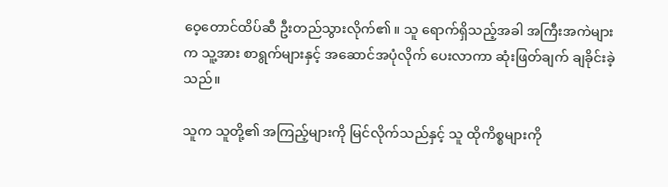ဝေ့တောင်ထိပ်ဆီ ဦးတည်သွားလိုက်၏။ သူ ရောက်ရှိသည့်အခါ အကြီးအကဲများက သူ့အား စာရွက်များနှင့် အဆောင်အပုံလိုက် ပေးလာကာ ဆုံးဖြတ်ချက် ချခိုင်းခဲ့သည်။

သူက သူတို့၏ အကြည့်များကို မြင်လိုက်သည်နှင့် သူ ထိုကိစ္စများကို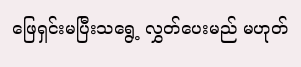ဖြေရှင်းမပြီးသရွေ့ လွှတ်ပေးမည် မဟုတ်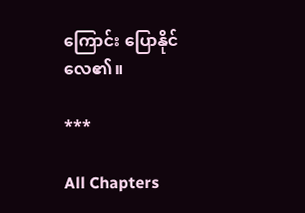ကြောင်း ပြောနိုင်လေ၏။

***

All Chapters